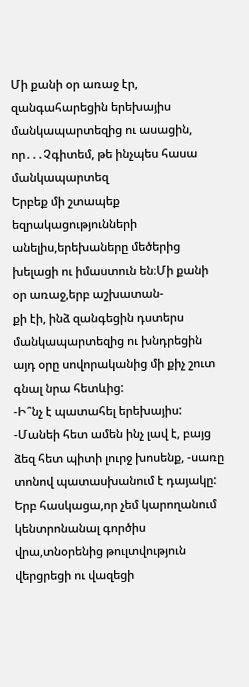Մի քանի օր առաջ էր, զանգահարեցին երեխայիս մանկապարտեզից ու ասացին, որ․․․Չգիտեմ, թե ինչպես հասա մանկապարտեզ
Երբեք մի շտապեք եզրակացությունների անելիս,երեխաները մեծերից խելացի ու իմաստուն են։Մի քանի օր առաջ,երբ աշխատան-
քի էի, ինձ զանգեցին դստերս մանկապարտեզից ու խնդրեցին այդ օրը սովորականից մի քիչ շուտ գնալ նրա հետևից:
-Ի՞նչ է պատահել երեխայիս:
-Մանեի հետ ամեն ինչ լավ է, բայց ձեզ հետ պիտի լուրջ խոսենք, -սառը տոնով պատասխանում է դայակը:
Երբ հասկացա,որ չեմ կարողանում կենտրոնանալ գործիս վրա,տնօրենից թուլտվություն վերցրեցի ու վազեցի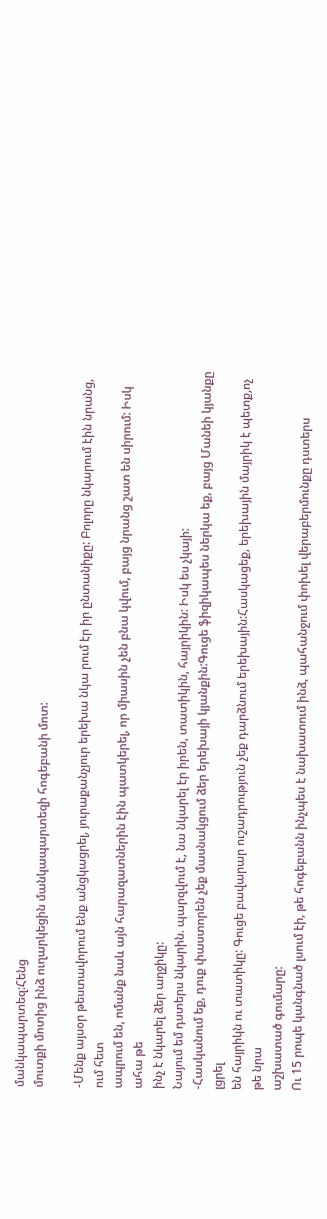մանկապարտեզ:Հենց
մուտքի մոտից ինձ ուղարկեցին մանկապարտեզի հոգեբանի մոտ:

-Մենք այսօր թեստավորում ենք անցկացրել, յուրաքանչյուր երեխա նկա րում էր իր ընտանիքը: Բոլորը նկարում էին նրանց, ում հետ
ապրում են, ոմանք նաև այն հարազատներին էին պատկերել, որ միասին չեն բնա կվում, բայց նրանց շատ են սիրում: Իսկ ահա թե
ինչ է նկարել ձեր աղջիկը:
Նայում եմ դստերս նկարին. պարզվում է, նա նկարել էր իրեն, տատիկին, հայրիկին: Իսկ ես չկայի:
-Հասկանում եք, դուք փաստորեն չեք մասնակցում ձեր երեխայի կյանքին:Գուցե ֆիզիկապես ներկա եք, բայց Մանեի կյանքը լցրել
են հայրիկն ու տատիկը: Գուցե բավարար ուշադրություն չեք դարձնում երեխային:Հասկացեք, երեխային մայրիկ է պետք,ոչ թե նրա
աշխատած գումարը:
Ու 15 րոպե կանգնած լսում էի, թե հոգեբանն ինչպես է նախատում ինձ, պահանջում փոխել վերաբերմունքը դստերս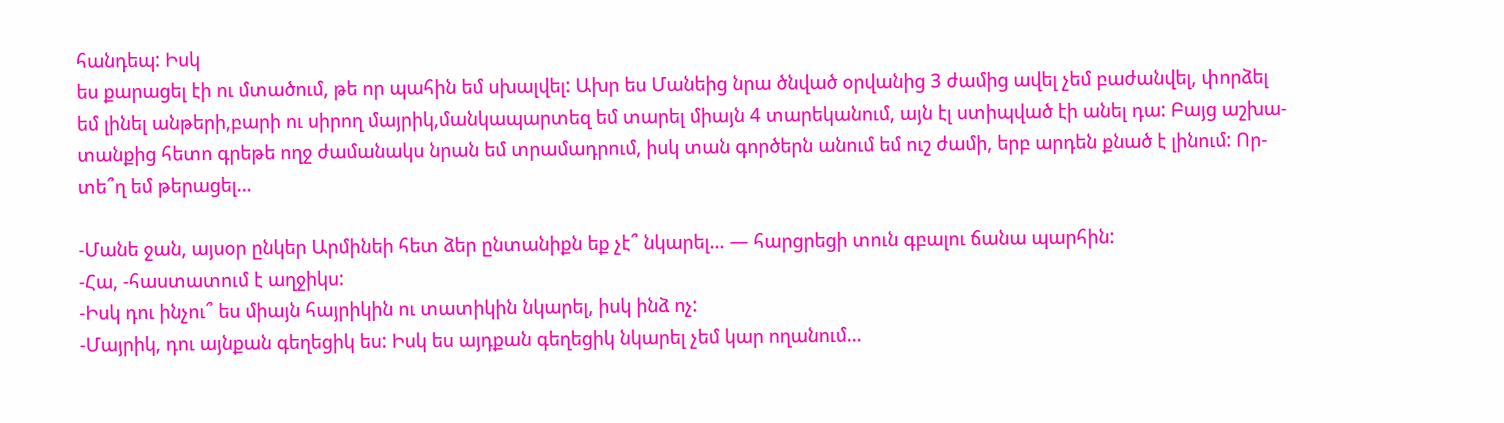հանդեպ: Իսկ
ես քարացել էի ու մտածում, թե որ պահին եմ սխալվել: Ախր ես Մանեից նրա ծնված օրվանից 3 ժամից ավել չեմ բաժանվել, փորձել
եմ լինել անթերի,բարի ու սիրող մայրիկ,մանկապարտեզ եմ տարել միայն 4 տարեկանում, այն էլ ստիպված էի անել դա: Բայց աշխա-
տանքից հետո գրեթե ողջ ժամանակս նրան եմ տրամադրում, իսկ տան գործերն անում եմ ուշ ժամի, երբ արդեն քնած է լինում: Որ-
տե՞ղ եմ թերացել…

-Մանե ջան, այսօր ընկեր Արմինեի հետ ձեր ընտանիքն եք չէ՞ նկարել… — հարցրեցի տուն գբալու ճանա պարհին:
-Հա, -հաստատում է աղջիկս:
-Իսկ դու ինչու՞ ես միայն հայրիկին ու տատիկին նկարել, իսկ ինձ ոչ:
-Մայրիկ, դու այնքան գեղեցիկ ես: Իսկ ես այդքան գեղեցիկ նկարել չեմ կար ողանում…